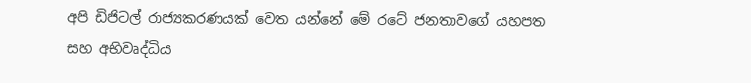අපි ඩිජිටල් රාජ්‍යකරණයක් වෙත යන්නේ මේ රටේ ජනතාවගේ යහපත සහ අභිවෘද්ධිය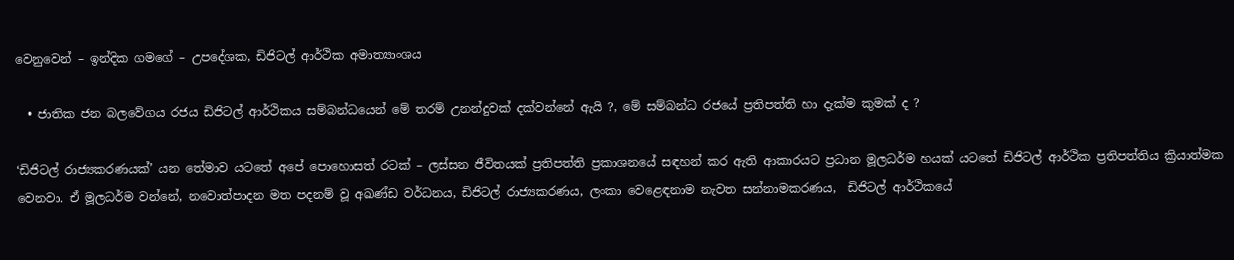වෙනුවෙන් – ඉන්දික ගමගේ – උපදේශක, ඩිජිටල් ආර්ථික අමාත්‍යාංශය

  • ජාතික ජන බලවේගය රජය ඩිජිටල් ආර්ථිකය සම්බන්ධයෙන් මේ තරම් උනන්දුවක් දක්වන්නේ ඇයි ?, මේ සම්බන්ධ රජයේ ප්‍රතිපත්ති හා දැක්ම කුමක් ද ?

‘ඩිජිටල් රාජ්‍යකරණයක්’ යන තේමාව යටතේ අපේ පොහොසත් රටක් – ලස්සන ජීවිතයක් ප්‍රතිපත්ති ප්‍රකාශනයේ සඳහන් කර ඇති ආකාරයට ප්‍රධාන මූලධර්ම හයක් යටතේ ඩිජිටල් ආර්ථික ප්‍රතිපත්තිය ක්‍රියාත්මක වෙනවා. ඒ මූලධර්ම වන්නේ, නවොත්පාදන මත පදනම් වූ අඛණ්ඩ වර්ධනය, ඩිජිටල් රාජ්‍යකරණය, ලංකා වෙළෙඳනාම නැවත සන්නාමකරණය,  ඩිජිටල් ආර්ථිකයේ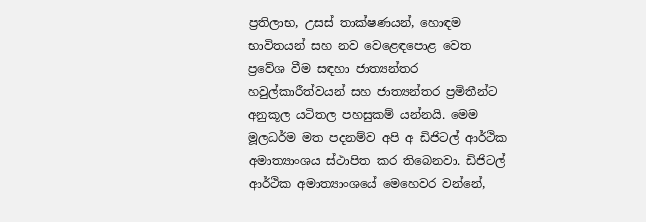ප්‍රතිලාභ, උසස් තාක්ෂණයන්, හොඳම භාවිතයන් සහ නව වෙළෙඳපොළ වෙත ප්‍රවේශ වීම සඳහා ජාත්‍යන්තර හවුල්කාරීත්වයන් සහ ජාත්‍යන්තර ප්‍රමිතීන්ට අනුකූල යටිතල පහසුකම් යන්නයි. මෙම මූලධර්ම මත පදනම්ව අපි අ ඩිජිටල් ආර්ථික අමාත්‍යාංශය ස්ථාපිත කර තිබෙනවා. ඩිජිටල් ආර්ථික අමාත්‍යාංශයේ මෙහෙවර වන්නේ,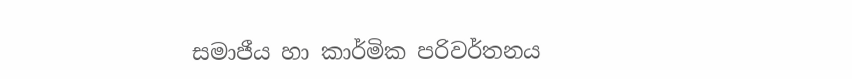සමාජීය හා කාර්මික පරිවර්තනය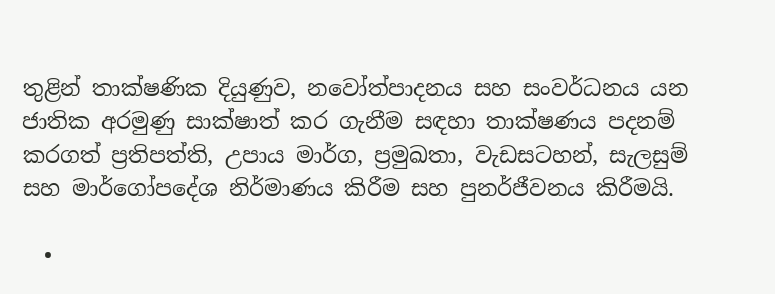තුළින් තාක්ෂණික දියුණුව, නවෝත්පාදනය සහ සංවර්ධනය යන ජාතික අරමුණු සාක්ෂාත් කර ගැනීම සඳහා තාක්ෂණය පදනම් කරගත් ප්‍රතිපත්ති, උපාය මාර්ග, ප්‍රමුඛතා, වැඩසටහන්, සැලසුම් සහ මාර්ගෝපදේශ නිර්මාණය කිරීම සහ පුනර්ජීවනය කිරීමයි.

  •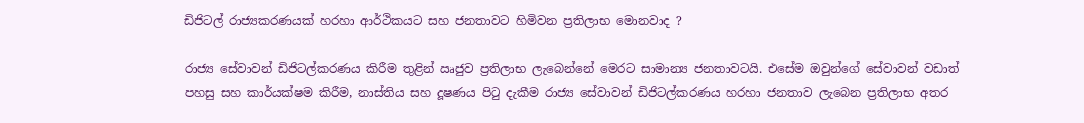ඩිජිටල් රාජ්‍යකරණයක් හරහා ආර්ථිකයට සහ ජනතාවට හිමිවන ප්‍රතිලාභ මොනවාද ?

රාජ්‍ය සේවාවන් ඩිජිටල්කරණය කිරීම තුළින් ඍජුව ප්‍රතිලාභ ලැබෙන්නේ මෙරට සාමාන්‍ය ජනතාවටයි. එසේම ඔවුන්ගේ සේවාවන් වඩාත් පහසු සහ කාර්යක්ෂම කිරීම, නාස්තිය සහ දූෂණය පිටු දැකීම රාජ්‍ය සේවාවන් ඩිජිටල්කරණය හරහා ජනතාව ලැබෙන ප්‍රතිලාභ අතර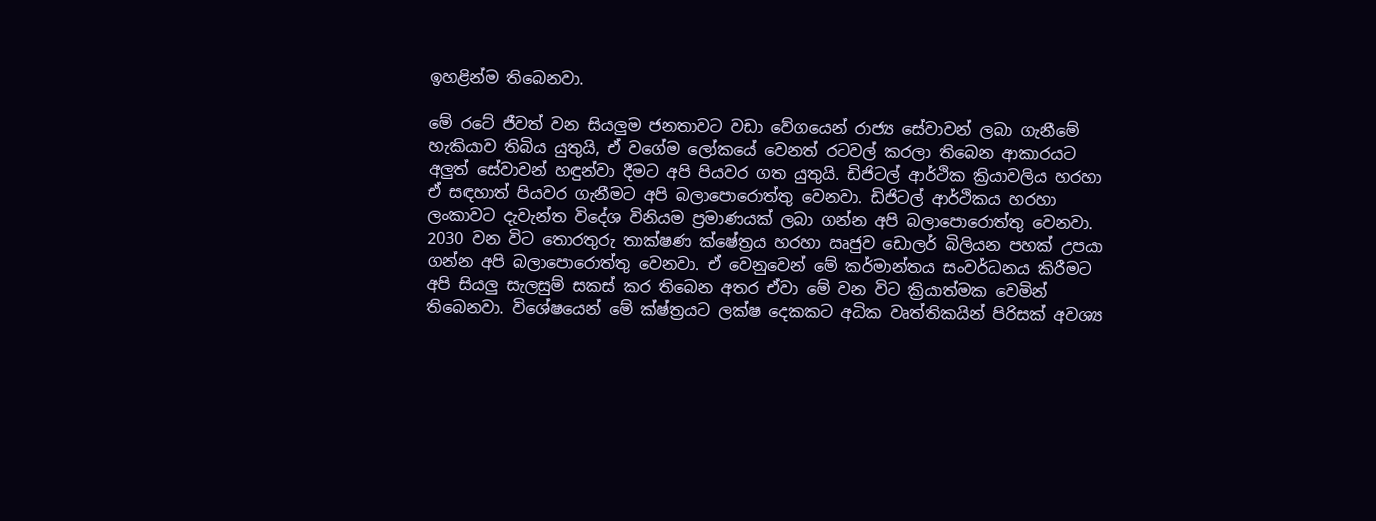ඉහළින්ම තිබෙනවා.

මේ රටේ ජීවත් වන සියලුම ජනතාවට වඩා වේගයෙන් රාජ්‍ය සේවාවන් ලබා ගැනීමේ හැකියාව තිබිය යුතුයි, ඒ වගේම ලෝකයේ වෙනත් රටවල් කරලා තිබෙන ආකාරයට අලුත් සේවාවන් හඳුන්වා දීමට අපි පියවර ගත යුතුයි. ඩිජිටල් ආර්ථික ක්‍රියාවලිය හරහා ඒ සඳහාත් පියවර ගැනීමට අපි බලාපොරොත්තු වෙනවා. ඩිජිටල් ආර්ථිකය හරහා ලංකාවට දැවැන්ත විදේශ විනියම ප්‍රමාණයක් ලබා ගන්න අපි බලාපොරොත්තු වෙනවා. 2030 වන විට තොරතුරු තාක්ෂණ ක්ෂේත්‍රය හරහා ඍජුව ඩොලර් බිලියන පහක් උපයා ගන්න අපි බලාපොරොත්තු වෙනවා. ඒ වෙනුවෙන් මේ කර්මාන්තය සංවර්ධනය කිරීමට අපි සියලු සැලසුම් සකස් කර තිබෙන අතර ඒවා මේ වන විට ක්‍රියාත්මක වෙමින් තිබෙනවා. විශේෂයෙන් මේ ක්ෂ්ත්‍රයට ලක්ෂ දෙකකට අධික වෘත්තිකයින් පිරිසක් අවශ්‍ය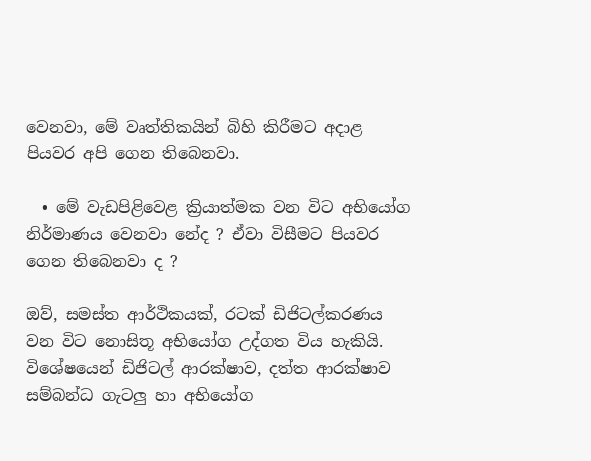වෙනවා, මේ වෘත්තිකයින් බිහි කිරීමට අදාළ පියවර අපි ගෙන තිබෙනවා.

  • මේ වැඩපිළිවෙළ ක්‍රියාත්මක වන විට අභියෝග නිර්මාණය වෙනවා නේද ? ඒවා විසීමට පියවර ගෙන තිබෙනවා ද ?

ඔව්, සමස්ත ආර්ථිකයක්, රටක් ඩිජිටල්කරණය වන විට නොසිතූ අභියෝග උද්ගත විය හැකියි. විශේෂයෙන් ඩිජිටල් ආරක්ෂාව, දත්ත ආරක්ෂාව සම්බන්ධ ගැටලු හා අභියෝග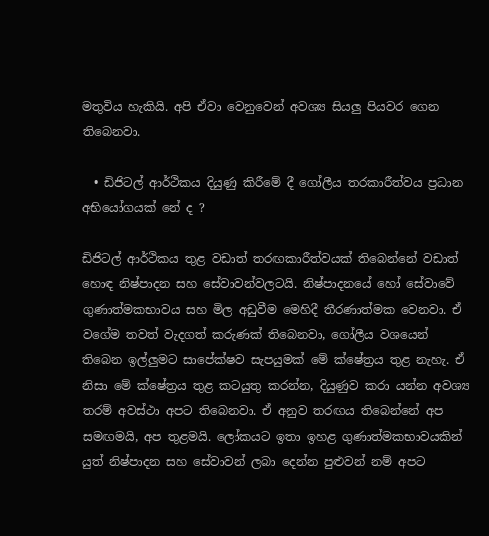මතුවිය හැකියි. අපි ඒවා වෙනුවෙන් අවශ්‍ය සියලු පියවර ගෙන තිබෙනවා.

  • ඩිජිටල් ආර්ථිකය දියුණු කිරීමේ දී ගෝලීය තරකාරීත්වය ප්‍රධාන අභියෝගයක් නේ ද ?

ඩිජිටල් ආර්ථිකය තුළ වඩාත් තරඟකාරීත්වයක් තිබෙන්නේ වඩාත් හොඳ නිෂ්පාදන සහ සේවාවන්වලටයි. නිෂ්පාදනයේ හෝ සේවාවේ  ගුණාත්මකභාවය සහ මිල අඩුවීම මෙහිදී තීරණාත්මක වෙනවා. ඒ වගේම තවත් වැදගත් කරුණක් තිබෙනවා, ගෝලීය වශයෙන් තිබෙන ඉල්ලුමට සාපේක්ෂව සැපයුමක් මේ ක්ෂේත්‍රය තුළ නැහැ. ඒ නිසා මේ ක්ෂේත්‍රය තුළ කටයුතු කරන්න, දියුණුව කරා යන්න අවශ්‍ය තරම් අවස්ථා අපට තිබෙනවා. ඒ අනුව තරඟය තිබෙන්නේ අප සමඟමයි, අප තුළමයි. ලෝකයට ඉතා ඉහළ ගුණාත්මකභාවයකින් යුත් නිෂ්පාදන සහ සේවාවන් ලබා දෙන්න පුළුවන් නම් අපට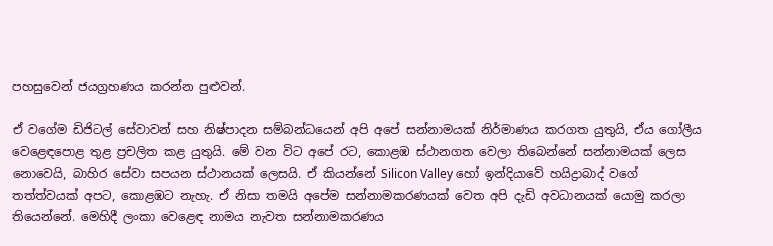පහසුවෙන් ජයග්‍රහණය කරන්න පුළුවන්.

ඒ වගේම ඩිජිටල් සේවාවන් සහ නිෂ්පාදන සම්බන්ධයෙන් අපි අපේ සන්නාමයක් නිර්මාණය කරගත යුතුයි, ඒය ගෝලීය වෙළෙඳපොළ තුළ ප්‍රචලිත කළ යුතුයි. මේ වන විට අපේ රට, කොළඹ ස්ථානගත වෙලා තිබෙන්නේ සන්නාමයක් ලෙස නොවෙයි, බාහිර සේවා සපයන ස්ථානයක් ලෙසයි. ඒ කියන්නේ Silicon Valley හෝ ඉන්දියාවේ හයිද්‍රාබාද් වගේ තත්ත්වයක් අපට, කොළඹට නැහැ. ඒ නිසා තමයි අපේම සන්නාමකරණයක් වෙත අපි දැඩි අවධානයක් යොමු කරලා තියෙන්නේ. මෙහිදී ලංකා වෙළෙඳ නාමය නැවත සන්නාමකරණය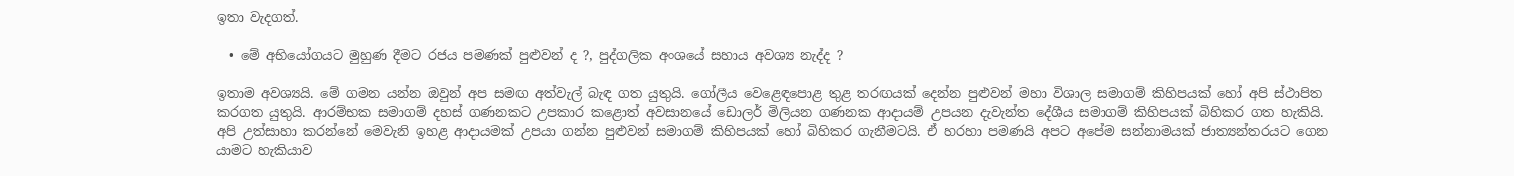ඉතා වැදගත්.

  • මේ අභියෝගයට මුහුණ දීමට රජය පමණක් පුළුවන් ද ?, පුද්ගලික අංශයේ සහාය අවශ්‍ය නැද්ද ?

ඉතාම අවශ්‍යයි. මේ ගමන යන්න ඔවුන් අප සමඟ අත්වැල් බැඳ ගත යුතුයි. ගෝලීය වෙළෙඳපොළ තුළ තරඟයක් දෙන්න පුළුවන් මහා විශාල සමාගම් කිහිපයක් හෝ අපි ස්ථාපිත කරගත යුතුයි. ආරම්භක සමාගම් දහස් ගණනකට උපකාර කළොත් අවසානයේ ඩොලර් මිලියන ගණනක ආදායම් උපයන දැවැන්ත දේශීය සමාගම් කිහිපයක් බිහිකර ගත හැකියි. අපි උත්සාහා කරන්නේ මෙවැනි ඉහළ ආදායමක් උපයා ගන්න පුළුවන් සමාගම් කිහිපයක් හෝ බිහිකර ගැනීමටයි. ඒ හරහා පමණයි අපට අපේම සන්නාමයක් ජාත්‍යන්තරයට ගෙන යාමට හැකියාව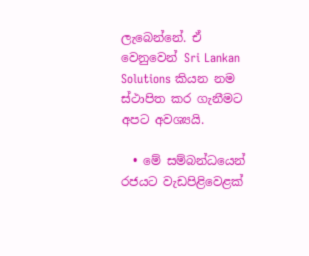ලැබෙන්නේ. ඒ වෙනුවෙන් Sri Lankan Solutions කියන නම ස්ථාපිත කර ගැනීමට අපට අවශ්‍යයි.

  • මේ සම්බන්ධයෙන් රජයට වැඩපිළිවෙළක්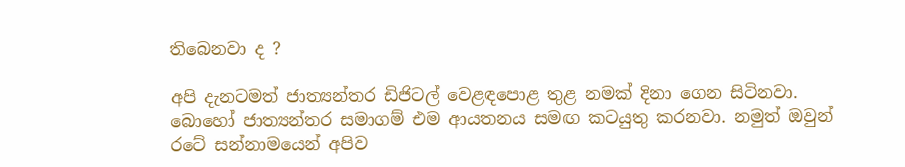තිබෙනවා ද ?

අපි දැනටමත් ජාත්‍යන්තර ඩිජිටල් වෙළඳපොළ තුළ නමක් දිනා ගෙන සිටිනවා. බොහෝ ජාත්‍යන්තර සමාගම් එම ආයතනය සමඟ කටයුතු කරනවා. නමුත් ඔවුන් රටේ සන්නාමයෙන් අපිව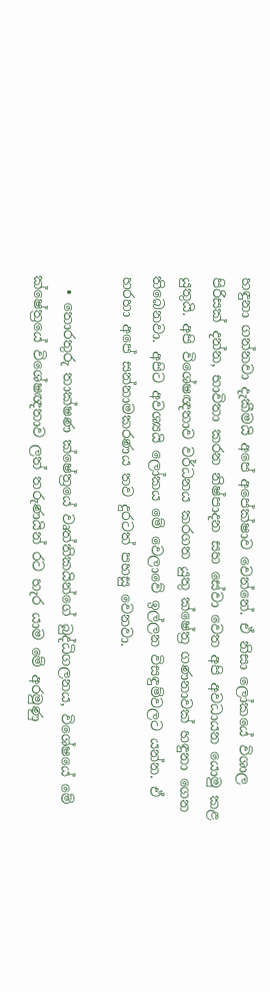හඳුනා ගන්නවා දැකීමයි අපේ අපේක්ෂාව වෙන්නේ. ඒ නිසා ලෝකයේ විශාල පිරිසක් දන්න, භාවිතා කරන නිෂ්පාදන සහ සේවා වෙත අපි අවධායන යොමු කළ යුතුයි. අපි විශේෂඥතාව වර්ධනය කරගත යුතු ක්ෂේත්‍ර ගණනාවක් හඳුනා ගෙන තිබෙනවා. අපිට අවශ්‍යයි ලෝකය මේ වෙලාවේ ඉල්ලන විසඳුම්වලට යන්න. ඒ හරහා අපේ සන්නාමකරණය තව දුරටත් පහසු වෙනවා.

  • තොරතුරු තාක්ෂණ ක්ෂේත්‍රයේ වෘත්තිකයින්ගේ බුද්ධිගලනය, විශේෂයේ මේ ක්ෂේත්‍රයේ විශේෂඥතාව ලත් තරුණයින් රට හැර යාම මේ අරමුණු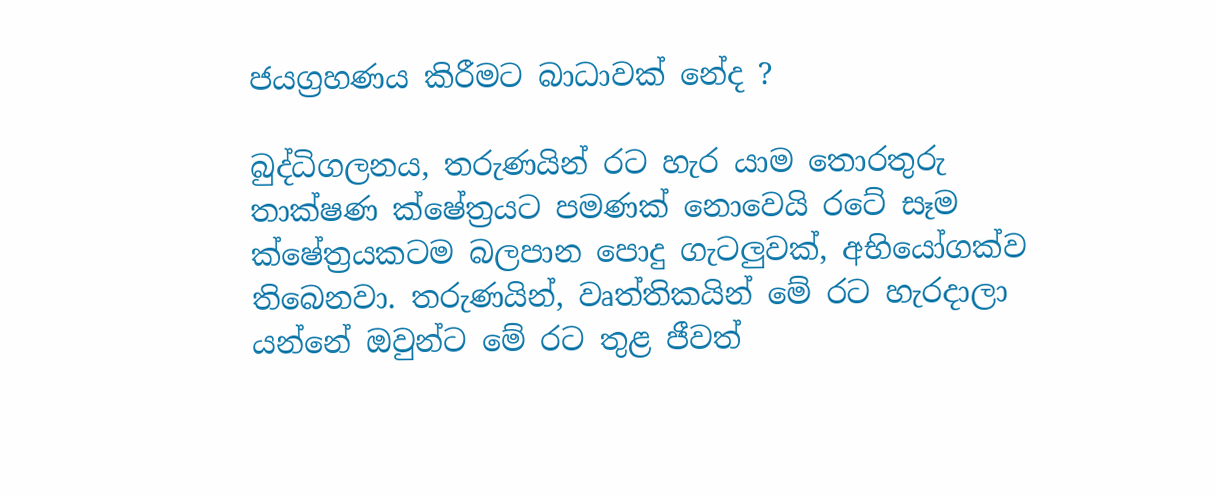ජයග්‍රහණය කිරීමට බාධාවක් නේද ?

බුද්ධිගලනය, තරුණයින් රට හැර යාම තොරතුරු තාක්ෂණ ක්ෂේත්‍රයට පමණක් නොවෙයි රටේ සෑම ක්ෂේත්‍රයකටම බලපාන පොදු ගැටලුවක්, අභියෝගක්ව තිබෙනවා. තරුණයින්, වෘත්තිකයින් මේ රට හැරදාලා යන්නේ ඔවුන්ට මේ රට තුළ ජීවත්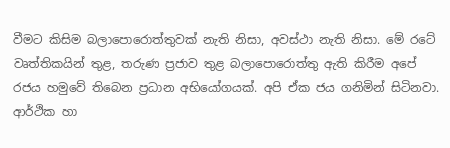වීමට කිසිම බලාපොරොත්තුවක් නැති නිසා, අවස්ථා නැති නිසා. මේ රටේ වෘත්තිකයින් තුළ, තරුණ ප්‍රජාව තුළ බලාපොරොත්තු ඇති කිරීම අපේ රජය හමුවේ තිබෙන ප්‍රධාන අභියෝගයක්. අපි ඒක ජය ගනිමින් සිටිනවා. ආර්ථික හා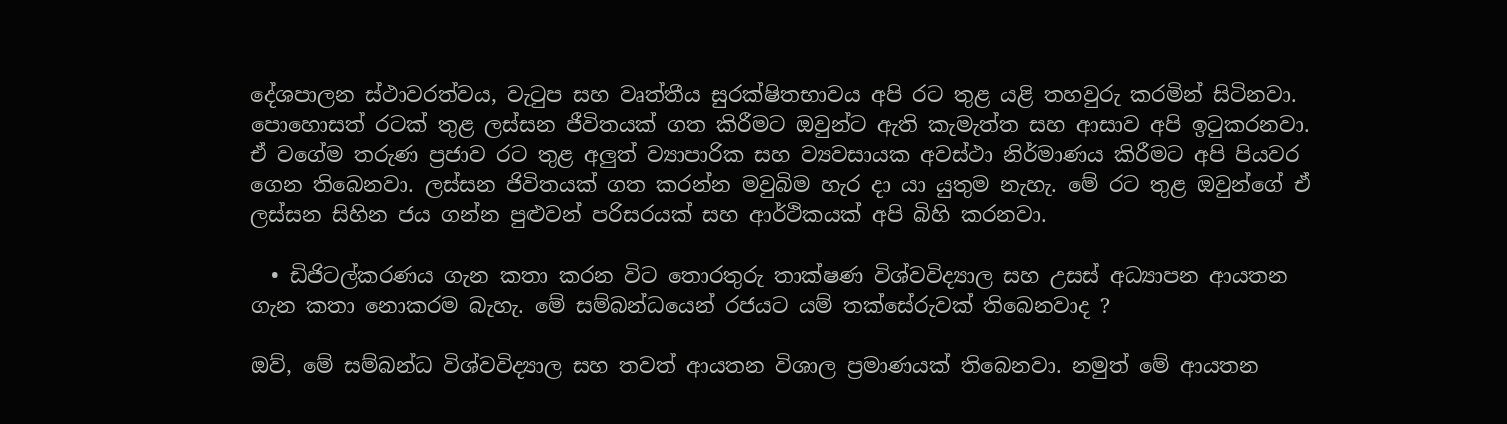දේශපාලන ස්ථාවරත්වය, වැටුප සහ වෘත්තීය සුරක්ෂිතභාවය අපි රට තුළ යළි තහවුරු කරමින් සිටිනවා. පොහොසත් රටක් තුළ ලස්සන ජීවිතයක් ගත කිරීමට ඔවුන්ට ඇති කැමැත්ත සහ ආසාව අපි ඉටුකරනවා. ඒ වගේම තරුණ ප්‍රජාව රට තුළ අලුත් ව්‍යාපාරික සහ ව්‍යවසායක අවස්ථා නිර්මාණය කිරීමට අපි පියවර ගෙන තිබෙනවා. ලස්සන ජිවිතයක් ගත කරන්න මවුබිම හැර දා යා යුතුම නැහැ. මේ රට තුළ ඔවුන්ගේ ඒ ලස්සන සිහින ජය ගන්න පුළුවන් පරිසරයක් සහ ආර්ථිකයක් අපි බිහි කරනවා.

  • ඩිජිටල්කරණය ගැන කතා කරන විට තොරතුරු තාක්ෂණ විශ්වවිද්‍යාල සහ උසස් අධ්‍යාපන ආයතන ගැන කතා නොකරම බැහැ. මේ සම්බන්ධයෙන් රජයට යම් තක්සේරුවක් තිබෙනවාද ?

ඔව්, මේ සම්බන්ධ විශ්වවිද්‍යාල සහ තවත් ආයතන විශාල ප්‍රමාණයක් තිබෙනවා. නමුත් මේ ආයතන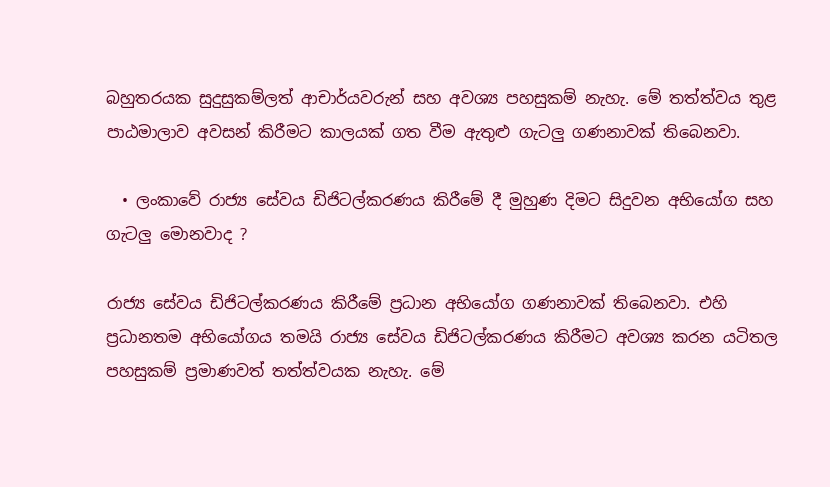බහුතරයක සුදුසුකම්ලත් ආචාර්යවරුන් සහ අවශ්‍ය පහසුකම් නැහැ. මේ තත්ත්වය තුළ පාඨමාලාව අවසන් කිරීමට කාලයක් ගත වීම ඇතුළු ගැටලු ගණනාවක් තිබෙනවා.

  • ලංකාවේ රාජ්‍ය සේවය ඩිජිටල්කරණය කිරීමේ දී මුහුණ දිමට සිදුවන අභියෝග සහ ගැටලු මොනවාද ?

රාජ්‍ය සේවය ඩිජිටල්කරණය කිරීමේ ප්‍රධාන අභියෝග ගණනාවක් තිබෙනවා. එහි ප්‍රධානතම අභියෝගය තමයි රාජ්‍ය සේවය ඩිජිටල්කරණය කිරීමට අවශ්‍ය කරන යටිතල පහසුකම් ප්‍රමාණවත් තත්ත්වයක නැහැ. මේ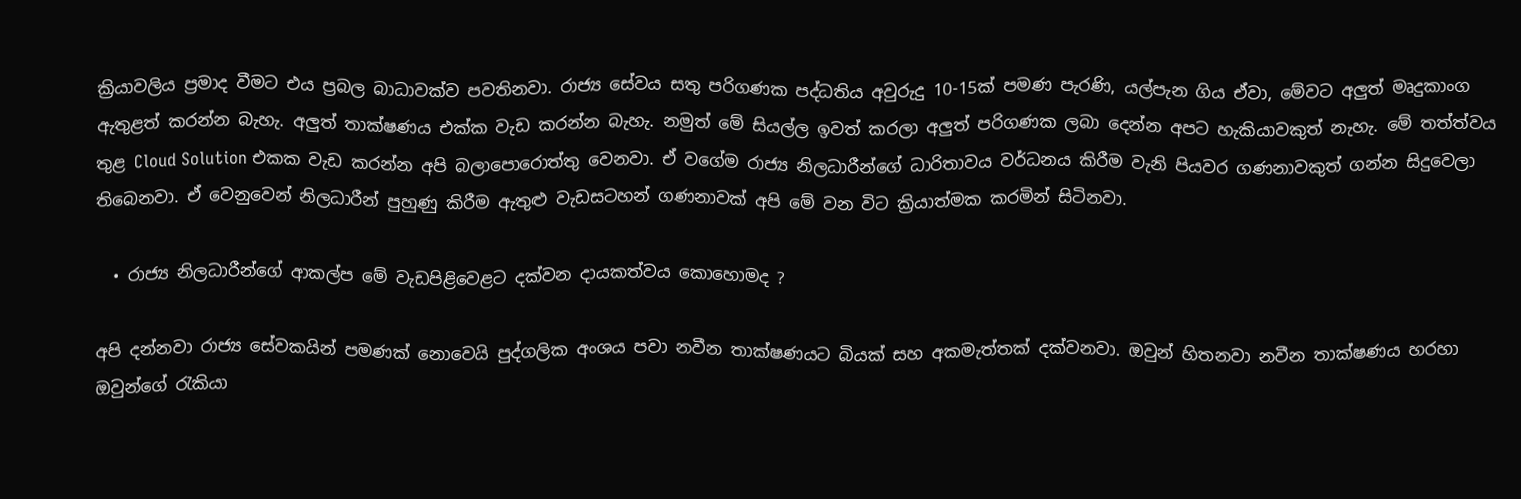ක්‍රියාවලිය ප්‍රමාද වීමට එය ප්‍රබල බාධාවක්ව පවතිනවා. රාජ්‍ය සේවය සතු පරිගණක පද්ධතිය අවුරුදු 10-15ක් පමණ පැරණි, යල්පැන ගිය ඒවා, මේවට අලුත් මෘදුකාංග ඇතුළත් කරන්න බැහැ. අලුත් තාක්ෂණය එක්ක වැඩ කරන්න බැහැ. නමුත් මේ සියල්ල ඉවත් කරලා අලුත් පරිගණක ලබා දෙන්න අපට හැකියාවකුත් නැහැ. මේ තත්ත්වය තුළ Cloud Solution එකක වැඩ කරන්න අපි බලාපොරොත්තු වෙනවා. ඒ වගේම රාජ්‍ය නිලධාරීන්ගේ ධාරිතාවය වර්ධනය කිරීම වැනි පියවර ගණනාවකුත් ගන්න සිදුවෙලා තිබෙනවා. ඒ වෙනුවෙන් නිලධාරීන් පුහුණු කිරීම ඇතුළු වැඩසටහන් ගණනාවක් අපි මේ වන විට ක්‍රියාත්මක කරමින් සිටිනවා.

  • රාජ්‍ය නිලධාරීන්ගේ ආකල්ප මේ වැඩපිළිවෙළට දක්වන දායකත්වය කොහොමද ?

අපි දන්නවා රාජ්‍ය සේවකයින් පමණක් නොවෙයි පුද්ගලික අංශය පවා නවීන තාක්ෂණයට බියක් සහ අකමැත්තක් දක්වනවා. ඔවුන් හිතනවා නවීන තාක්ෂණය හරහා ඔවුන්ගේ රැකියා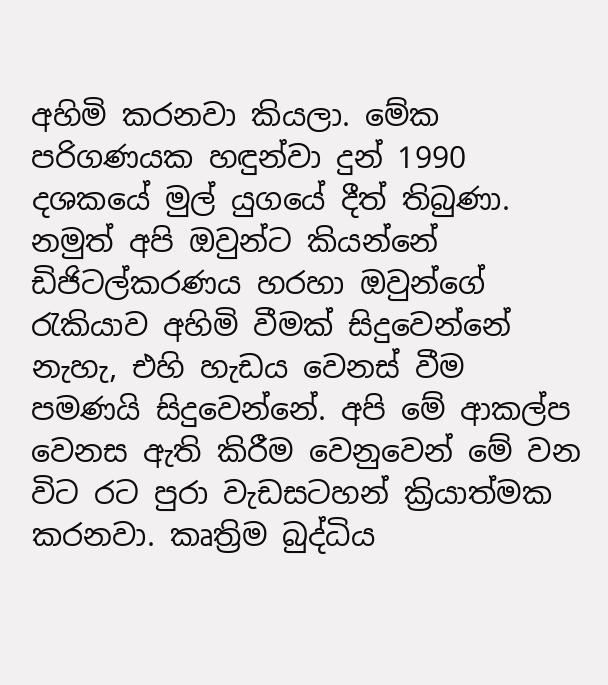අහිමි කරනවා කියලා. මේක පරිගණයක හඳුන්වා දුන් 1990 දශකයේ මුල් යුගයේ දීත් තිබුණා. නමුත් අපි ඔවුන්ට කියන්නේ ඩිජිටල්කරණය හරහා ඔවුන්ගේ රැකියාව අහිමි වීමක් සිදුවෙන්නේ නැහැ, එහි හැඩය වෙනස් වීම පමණයි සිදුවෙන්නේ. අපි මේ ආකල්ප වෙනස ඇති කිරීම වෙනුවෙන් මේ වන විට රට පුරා වැඩසටහන් ක්‍රියාත්මක කරනවා. කෘත්‍රිම බුද්ධිය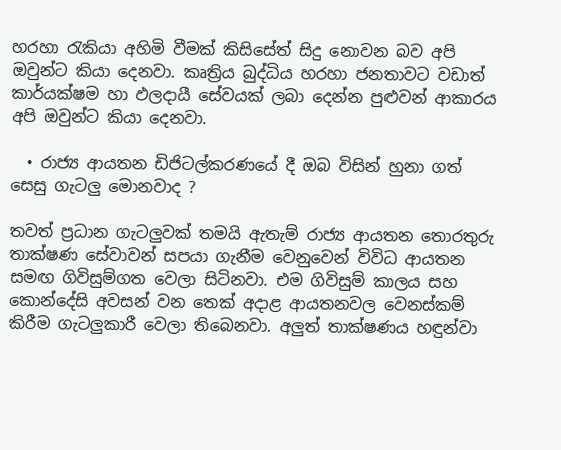හරහා රැකියා අහිමි වීමක් කිසිසේත් සිදු නොවන බව අපි ඔවුන්ට කියා දෙනවා. කෘත්‍රිය බුද්ධිය හරහා ජනතාවට වඩාත් කාර්යක්ෂම හා ඵලදායී සේවයක් ලබා දෙන්න පුළුවන් ආකාරය අපි ඔවුන්ට කියා දෙනවා.

  • රාජ්‍ය ආයතන ඩිජිටල්කරණයේ දී ඔබ විසින් හුනා ගත් සෙසු ගැටලු මොනවාද ?

තවත් ප්‍රධාන ගැටලුවක් තමයි ඇතැම් රාජ්‍ය ආයතන තොරතුරු තාක්ෂණ සේවාවන් සපයා ගැනීම වෙනුවෙන් විවිධ ආයතන සමඟ ගිවිසුම්ගත වෙලා සිටිනවා. එම ගිවිසුම් කාලය සහ කොන්දේසි අවසන් වන තෙක් අදාළ ආයතනවල වෙනස්කම් කිරීම ගැටලුකාරී වෙලා තිබෙනවා. අලුත් තාක්ෂණය හඳුන්වා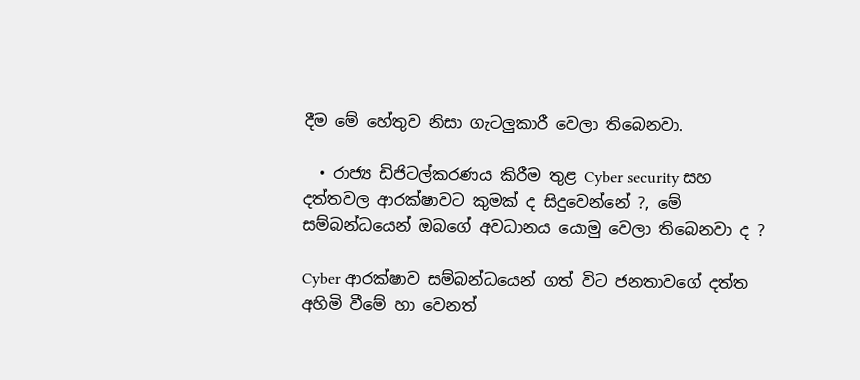දීම මේ හේතුව නිසා ගැටලුකාරී වෙලා තිබෙනවා.

  • රාජ්‍ය ඩිජිටල්කරණය කිරීම තුළ Cyber security සහ දත්තවල ආරක්ෂාවට කුමක් ද සිදුවෙන්නේ ?, මේ සම්බන්ධයෙන් ඔබගේ අවධානය යොමු වෙලා තිබෙනවා ද ?

Cyber ආරක්ෂාව සම්බන්ධයෙන් ගත් විට ජනතාවගේ දත්ත අහිමි වීමේ හා වෙනත්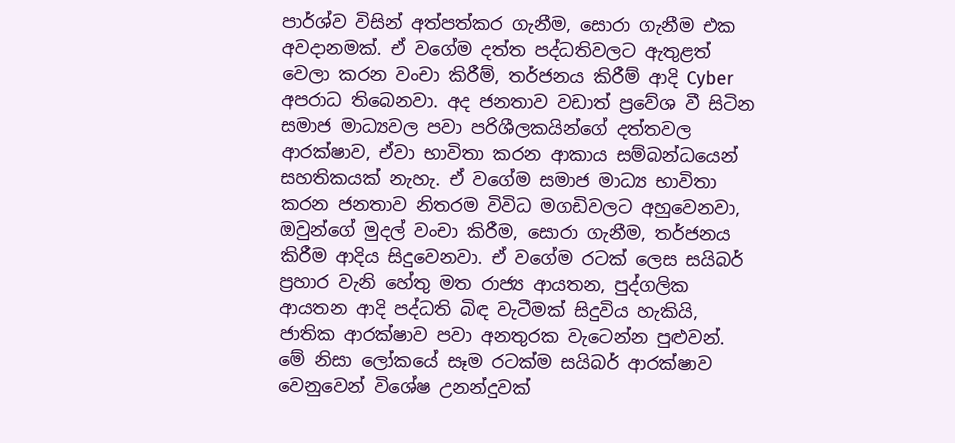පාර්ශ්ව විසින් අත්පත්කර ගැනීම, සොරා ගැනීම එක අවදානමක්. ඒ වගේම දත්ත පද්ධතිවලට ඇතුළත් වෙලා කරන වංචා කිරීම්, තර්ජනය කිරීම් ආදි Cyber අපරාධ තිබෙනවා. අද ජනතාව වඩාත් ප්‍රවේශ වී සිටින සමාජ මාධ්‍යවල පවා පරිශීලකයින්ගේ දත්තවල ආරක්ෂාව, ඒවා භාවිතා කරන ආකාය සම්බන්ධයෙන් සහතිකයක් නැහැ. ඒ වගේම සමාජ මාධ්‍ය භාවිතා කරන ජනතාව නිතරම විවිධ මගඩිවලට අහුවෙනවා, ඔවුන්ගේ මුදල් වංචා කිරීම, සොරා ගැනීම, තර්ජනය කිරීම ආදිය සිදුවෙනවා. ඒ වගේම රටක් ලෙස සයිබර් ප්‍රහාර වැනි හේතු මත රාජ්‍ය ආයතන, පුද්ගලික ආයතන ආදි පද්ධති බිඳ වැටීමක් සිදුවිය හැකියි, ජාතික ආරක්ෂාව පවා අනතුරක වැටෙන්න පුළුවන්. මේ නිසා ලෝකයේ සෑම රටක්ම සයිබර් ආරක්ෂාව වෙනුවෙන් විශේෂ උනන්දුවක්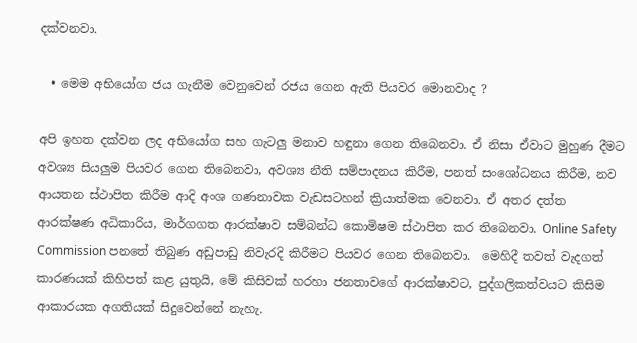දක්වනවා.

  • මෙම අභියෝග ජය ගැනීම වෙනුවෙන් රජය ගෙන ඇති පියවර මොනවාද ?

අපි ඉහත දක්වන ලද අභියෝග සහ ගැටලු මනාව හඳුනා ගෙන තිබෙනවා. ඒ නිසා ඒවාට මුහුණ දීමට අවශ්‍ය සියලුම පියවර ගෙන තිබෙනවා, අවශ්‍ය නීති සම්පාදනය කිරීම, පනත් සංශෝධනය කිරීම, නව ආයතන ස්ථාපිත කිරීම ආදි අංශ ගණනාවක වැඩසටහන් ක්‍රියාත්මක වෙනවා. ඒ අතර දත්ත ආරක්ෂණ අධිකාරිය, මාර්ගගත ආරක්ෂාව සම්බන්ධ කොමිෂම ස්ථාපිත කර තිබෙනවා. Online Safety Commission පනතේ තිබුණ අඩුපාඩු නිවැරදි කිරීමට පියවර ගෙන තිබෙනවා.  මෙහිදී තවත් වැදගත් කාරණයක් කිහිපත් කළ යුතුයි, මේ කිසිවක් හරහා ජනතාවගේ ආරක්ෂාවට, පුද්ගලිකත්වයට කිසිම ආකාරයක අගතියක් සිදුවෙන්නේ නැහැ.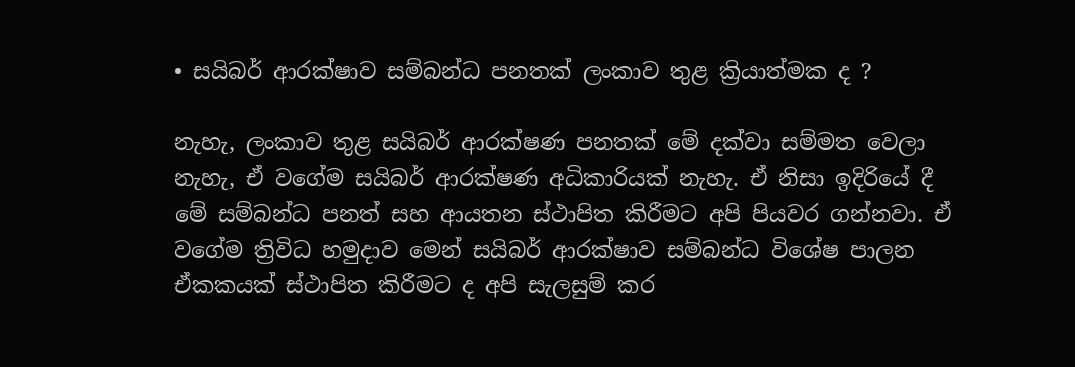• සයිබර් ආරක්ෂාව සම්බන්ධ පනතක් ලංකාව තුළ ක්‍රියාත්මක ද ?

නැහැ, ලංකාව තුළ සයිබර් ආරක්ෂණ පනතක් මේ දක්වා සම්මත වෙලා නැහැ, ඒ වගේම සයිබර් ආරක්ෂණ අධිකාරියක් නැහැ. ඒ නිසා ඉදිරියේ දී මේ සම්බන්ධ පනත් සහ ආයතන ස්ථාපිත කිරීමට අපි පියවර ගන්නවා. ඒ වගේම ත්‍රිවිධ හමුදාව මෙන් සයිබර් ආරක්ෂාව සම්බන්ධ විශේෂ පාලන ඒකකයක් ස්ථාපිත කිරීමට ද අපි සැලසුම් කර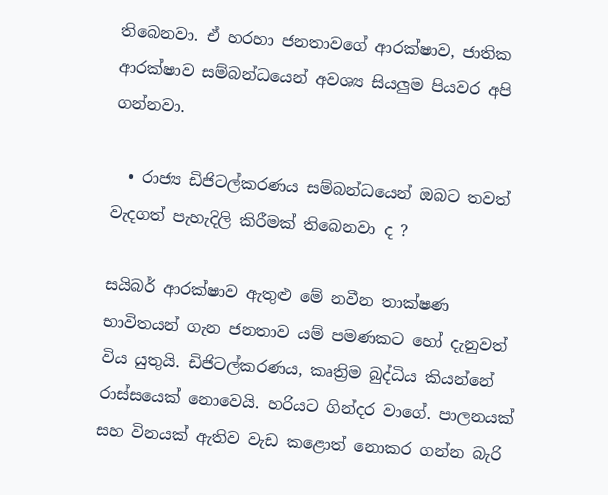තිබෙනවා. ඒ හරහා ජනතාවගේ ආරක්ෂාව, ජාතික ආරක්ෂාව සම්බන්ධයෙන් අවශ්‍ය සියලුම පියවර අපි ගන්නවා.

  • රාජ්‍ය ඩිජිටල්කරණය සම්බන්ධයෙන් ඔබට තවත් වැදගත් පැහැදිලි කිරීමක් තිබෙනවා ද ?

සයිබර් ආරක්ෂාව ඇතුළු මේ නවීන තාක්ෂණ භාවිතයන් ගැන ජනතාව යම් පමණකට හෝ දැනුවත් විය යුතුයි. ඩිජිටල්කරණය, කෘත්‍රිම බුද්ධිය කියන්නේ රාස්සයෙක් නොවෙයි. හරියට ගින්දර වාගේ. පාලනයක් සහ විනයක් ඇතිව වැඩ කළොත් නොකර ගන්න බැරි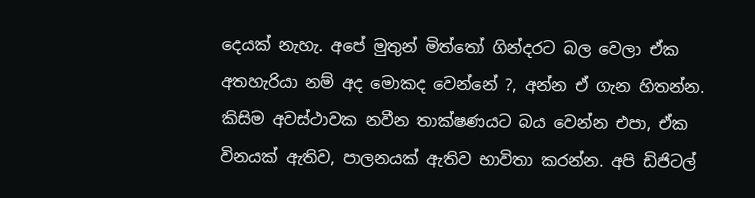දෙයක් නැහැ. අපේ මුතුන් මිත්තෝ ගින්දරට බල වෙලා ඒක අතහැරියා නම් අද මොකද වෙන්නේ ?, අන්න ඒ ගැන හිතන්න. කිසිම අවස්ථාවක නවීන තාක්ෂණයට බය වෙන්න එපා, ඒක විනයක් ඇතිව, පාලනයක් ඇතිව භාවිතා කරන්න. අපි ඩිජිටල්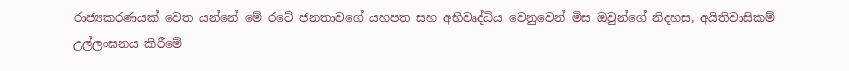රාජ්‍යකරණයක් වෙත යන්නේ මේ රටේ ජනතාවගේ යහපත සහ අභිවෘද්ධිය වෙනුවෙන් මිස ඔවුන්ගේ නිදහස, අයිතිවාසිකම් උල්ලංඝනය කිරීමේ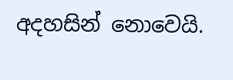අදහසින් නොවෙයි.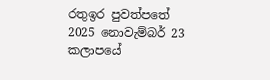රතුඉර පුවත්පතේ 2025 නොවැම්බර් 23 කලාපයේ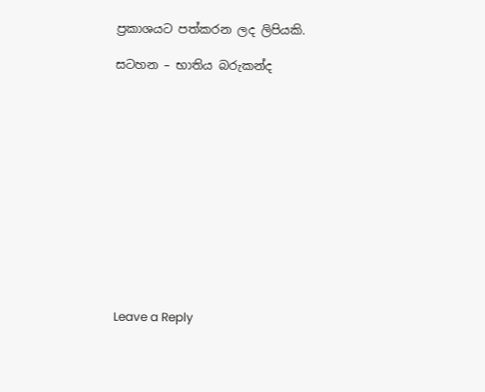ප්‍රකාශයට පත්කරන ලද ලිපියකි.

සටහන – භාතිය බරුකන්ද













Leave a Reply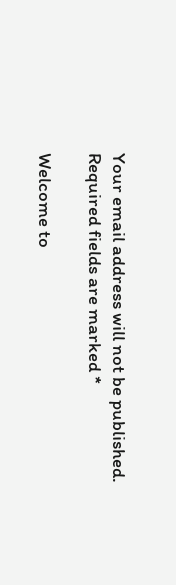Your email address will not be published. Required fields are marked *

Welcome to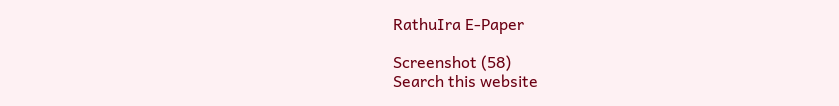RathuIra E-Paper

Screenshot (58)
Search this website